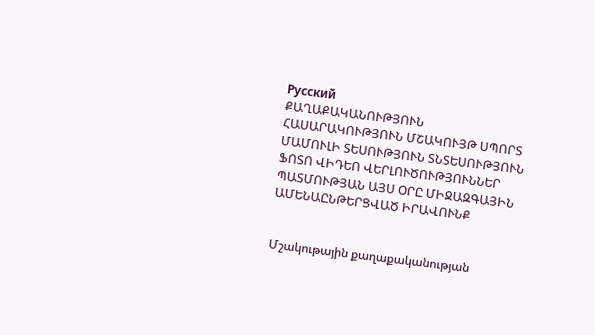Русский
ՔԱՂԱՔԱԿԱՆՈՒԹՅՈՒՆ ՀԱՍԱՐԱԿՈՒԹՅՈՒՆ ՄՇԱԿՈՒՅԹ ՍՊՈՐՏ ՄԱՄՈՒԼԻ ՏԵՍՈՒԹՅՈՒՆ ՏՆՏԵՍՈՒԹՅՈՒՆ ՖՈՏՈ ՎԻԴԵՈ ՎԵՐԼՈՒԾՈՒԹՅՈՒՆՆԵՐ ՊԱՏՄՈՒԹՅԱՆ ԱՅՍ ՕՐԸ ՄԻՋԱԶԳԱՅԻՆ ԱՄԵՆԱԸՆԹԵՐՑՎԱԾ ԻՐԱՎՈՒՆՔ


Մշակութային քաղաքականության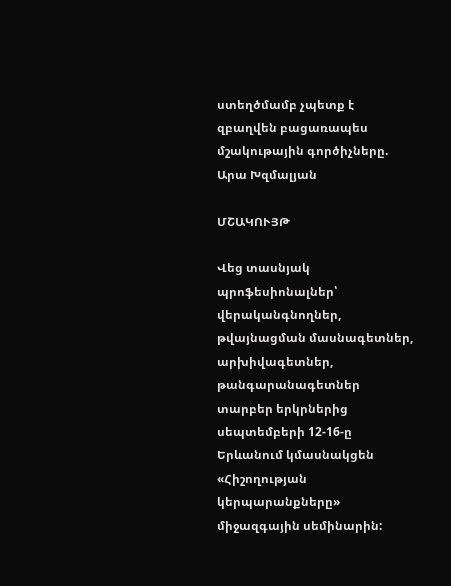ստեղծմամբ չպետք է զբաղվեն բացառապես մշակութային գործիչները. Արա Խզմալյան

ՄՇԱԿՈՒՅԹ

Վեց տասնյակ պրոֆեսիոնալներ՝ վերականգնողներ, թվայնացման մասնագետներ, արխիվագետներ, թանգարանագետներ տարբեր երկրներից սեպտեմբերի 12-16-ը Երևանում կմասնակցեն «Հիշողության կերպարանքները» միջազգային սեմինարին: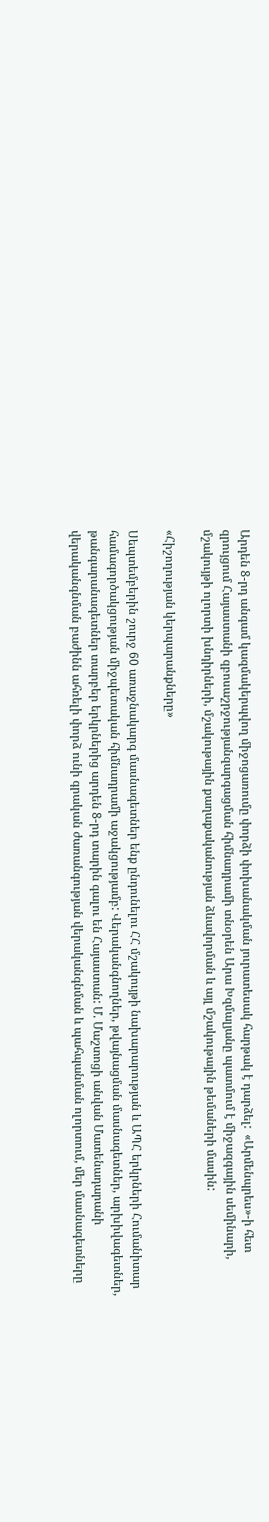Արդեն 8-րդ անգամ կազմակերպվող միջոցառումը փորձի փոխանակման յուրատեսակ հարթակ է դարձել:  «Արմենպրես»-ի հետ զրույցում Հայաստանի զբոսաշրջությանզարգացման հիմնադրամի տնօրեն Արա Խզմալյանը պատմում է միջազգային սեմինարի, մշակույթի ոլորտի խնդիրների, մշակութային քաղաքականության ձևավորման և այլ մշակութային թեմաների մասին:

«Հիշողության կերպարանքները»

Սեպտեմբերին շուրջ 60 առաջնակարգ մասնագետներ ենք ընդունելու ՀՀ մշակույթի նախարարության և ԱՊՀ երկրների Հումանիտար համագործակցության միջպետական հիմնադրամի աջակցությամբ: Վերականգնողներ, թվայնացման մասնագետներ, արխիվագետներ, թանգարանագետներ տարբեր երկրներից արդեն 8-րդ տարին գալու են Հայաստան: Մ. Մաշտոցի անվան Մատենադարանի վերականգնման բաժինն ահռելի փորձ ունի գրական ժառանգության վերականգնման և պահպանման ոլորտում, մեր մասնագետները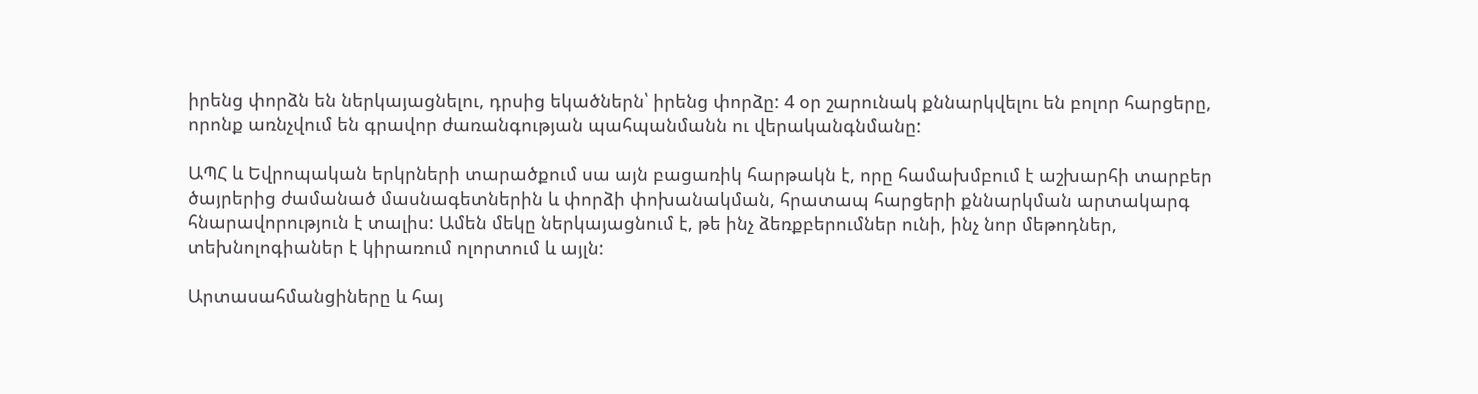իրենց փորձն են ներկայացնելու, դրսից եկածներն՝ իրենց փորձը: 4 օր շարունակ քննարկվելու են բոլոր հարցերը, որոնք առնչվում են գրավոր ժառանգության պահպանմանն ու վերականգնմանը:

ԱՊՀ և Եվրոպական երկրների տարածքում սա այն բացառիկ հարթակն է, որը համախմբում է աշխարհի տարբեր ծայրերից ժամանած մասնագետներին և փորձի փոխանակման, հրատապ հարցերի քննարկման արտակարգ հնարավորություն է տալիս: Ամեն մեկը ներկայացնում է, թե ինչ ձեռքբերումներ ունի, ինչ նոր մեթոդներ, տեխնոլոգիաներ է կիրառում ոլորտում և այլն:

Արտասահմանցիները և հայ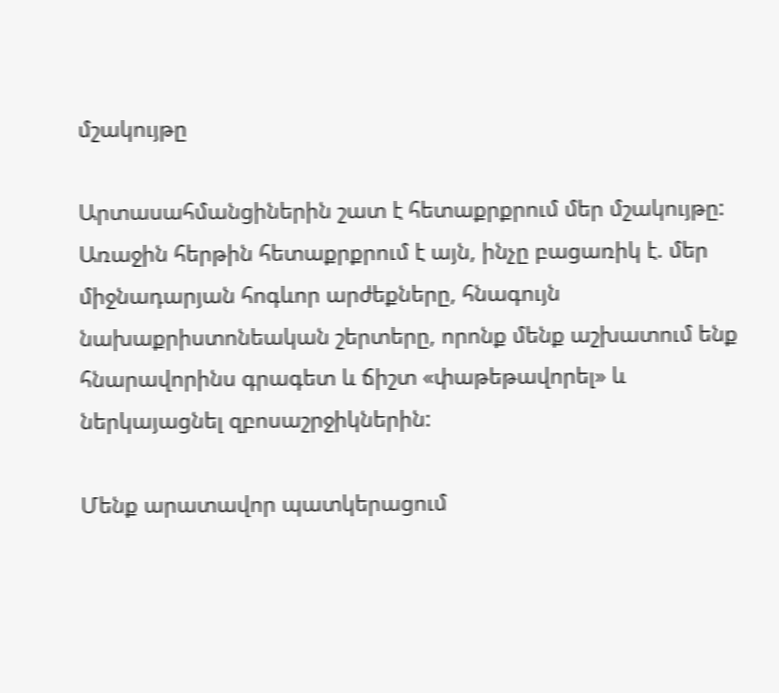մշակույթը

Արտասահմանցիներին շատ է հետաքրքրում մեր մշակույթը: Առաջին հերթին հետաքրքրում է այն, ինչը բացառիկ է. մեր միջնադարյան հոգևոր արժեքները, հնագույն նախաքրիստոնեական շերտերը, որոնք մենք աշխատում ենք հնարավորինս գրագետ և ճիշտ «փաթեթավորել» և ներկայացնել զբոսաշրջիկներին:

Մենք արատավոր պատկերացում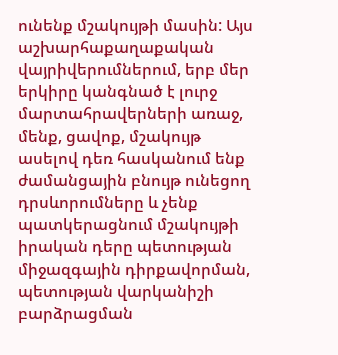ունենք մշակույթի մասին: Այս աշխարհաքաղաքական վայրիվերումներում, երբ մեր երկիրը կանգնած է լուրջ մարտահրավերների առաջ, մենք, ցավոք, մշակույթ ասելով դեռ հասկանում ենք ժամանցային բնույթ ունեցող դրսևորումները և չենք պատկերացնում մշակույթի իրական դերը պետության միջազգային դիրքավորման, պետության վարկանիշի բարձրացման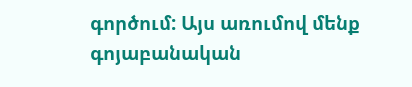գործում: Այս առումով մենք գոյաբանական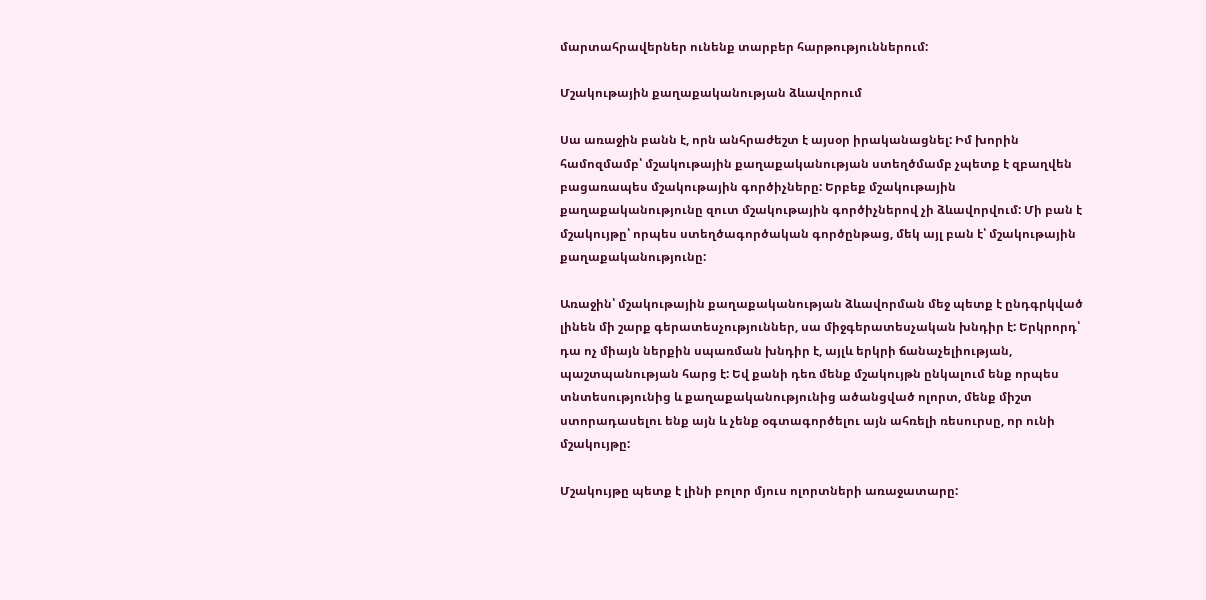մարտահրավերներ ունենք տարբեր հարթություններում:

Մշակութային քաղաքականության ձևավորում

Սա առաջին բանն է, որն անհրաժեշտ է այսօր իրականացնել: Իմ խորին համոզմամբ՝ մշակութային քաղաքականության ստեղծմամբ չպետք է զբաղվեն բացառապես մշակութային գործիչները: Երբեք մշակութային քաղաքականությունը զուտ մշակութային գործիչներով չի ձևավորվում: Մի բան է մշակույթը՝ որպես ստեղծագործական գործընթաց, մեկ այլ բան է՝ մշակութային քաղաքականությունը:

Առաջին՝ մշակութային քաղաքականության ձևավորման մեջ պետք է ընդգրկված լինեն մի շարք գերատեսչություններ, սա միջգերատեսչական խնդիր է: Երկրորդ՝ դա ոչ միայն ներքին սպառման խնդիր է, այլև երկրի ճանաչելիության, պաշտպանության հարց է: Եվ քանի դեռ մենք մշակույթն ընկալում ենք որպես տնտեսությունից և քաղաքականությունից ածանցված ոլորտ, մենք միշտ ստորադասելու ենք այն և չենք օգտագործելու այն ահռելի ռեսուրսը, որ ունի մշակույթը:

Մշակույթը պետք է լինի բոլոր մյուս ոլորտների առաջատարը: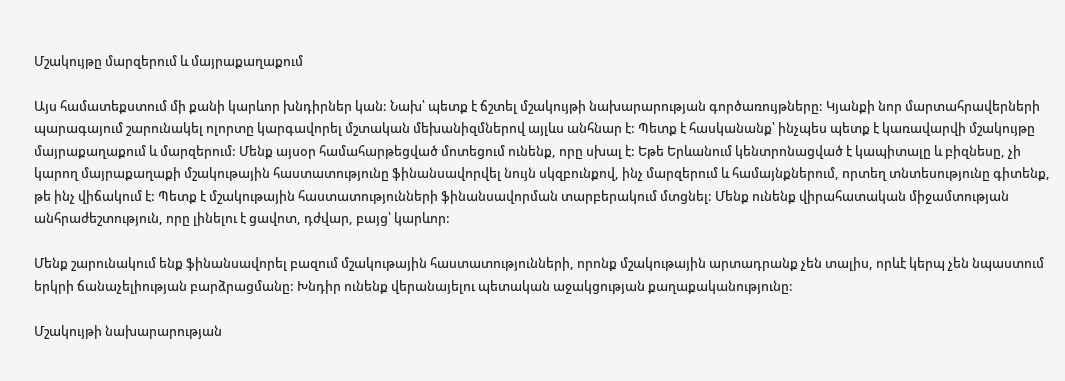Մշակույթը մարզերում և մայրաքաղաքում

Այս համատեքստում մի քանի կարևոր խնդիրներ կան: Նախ՝ պետք է ճշտել մշակույթի նախարարության գործառույթները: Կյանքի նոր մարտահրավերների պարագայում շարունակել ոլորտը կարգավորել մշտական մեխանիզմներով այլևս անհնար է: Պետք է հասկանանք՝ ինչպես պետք է կառավարվի մշակույթը մայրաքաղաքում և մարզերում: Մենք այսօր համահարթեցված մոտեցում ունենք, որը սխալ է: Եթե Երևանում կենտրոնացված է կապիտալը և բիզնեսը, չի կարող մայրաքաղաքի մշակութային հաստատությունը ֆինանսավորվել նույն սկզբունքով, ինչ մարզերում և համայնքներում, որտեղ տնտեսությունը գիտենք, թե ինչ վիճակում է: Պետք է մշակութային հաստատությունների ֆինանսավորման տարբերակում մտցնել: Մենք ունենք վիրահատական միջամտության անհրաժեշտություն, որը լինելու է ցավոտ, դժվար, բայց՝ կարևոր:

Մենք շարունակում ենք ֆինանսավորել բազում մշակութային հաստատությունների, որոնք մշակութային արտադրանք չեն տալիս, որևէ կերպ չեն նպաստում երկրի ճանաչելիության բարձրացմանը: Խնդիր ունենք վերանայելու պետական աջակցության քաղաքականությունը:

Մշակույթի նախարարության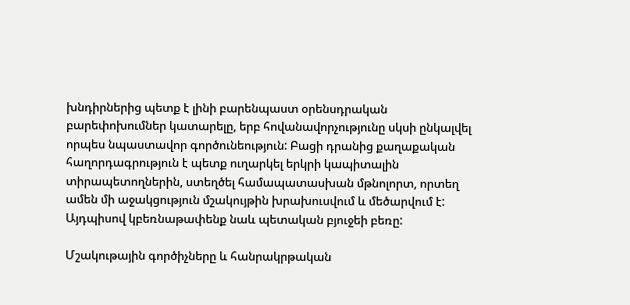խնդիրներից պետք է լինի բարենպաստ օրենսդրական բարեփոխումներ կատարելը, երբ հովանավորչությունը սկսի ընկալվել որպես նպաստավոր գործունեություն: Բացի դրանից քաղաքական հաղորդագրություն է պետք ուղարկել երկրի կապիտալին տիրապետողներին, ստեղծել համապատասխան մթնոլորտ, որտեղ ամեն մի աջակցություն մշակույթին խրախուսվում և մեծարվում է: Այդպիսով կբեռնաթափենք նաև պետական բյուջեի բեռը:

Մշակութային գործիչները և հանրակրթական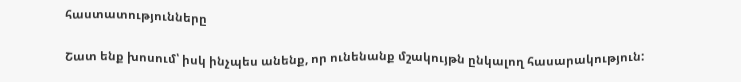հաստատությունները

Շատ ենք խոսում՝ իսկ ինչպես անենք, որ ունենանք մշակույթն ընկալող հասարակություն: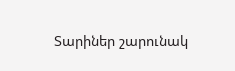Տարիներ շարունակ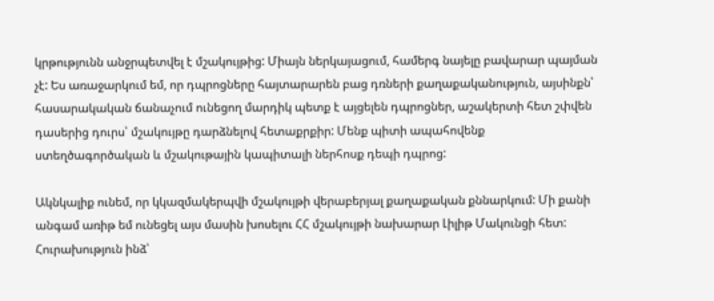կրթությունն անջրպետվել է մշակույթից: Միայն ներկայացում, համերգ նայելը բավարար պայման չէ: Ես առաջարկում եմ, որ դպրոցները հայտարարեն բաց դռների քաղաքականություն, այսինքն՝ հասարակական ճանաչում ունեցող մարդիկ պետք է այցելեն դպրոցներ, աշակերտի հետ շփվեն դասերից դուրս՝ մշակույթը դարձնելով հետաքրքիր: Մենք պիտի ապահովենք ստեղծագործական և մշակութային կապիտալի ներհոսք դեպի դպրոց:

Ակնկալիք ունեմ, որ կկազմակերպվի մշակույթի վերաբերյալ քաղաքական քննարկում: Մի քանի անգամ առիթ եմ ունեցել այս մասին խոսելու ՀՀ մշակույթի նախարար Լիլիթ Մակունցի հետ: Հուրախություն ինձ՝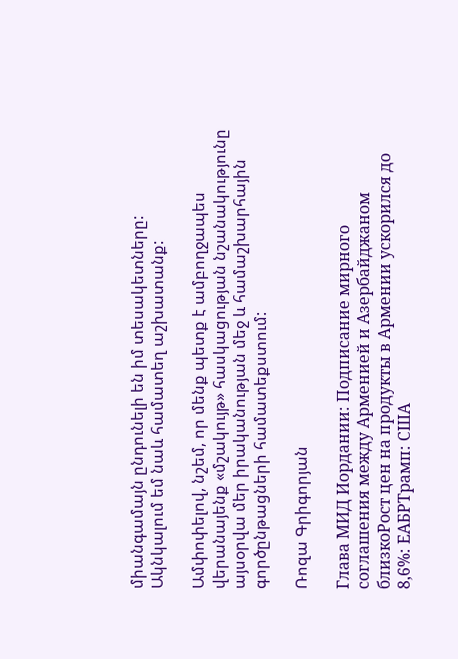միանգամայն ընդունելի են իմ տեսակետները: Ակնկալում եմ նաև համատեղ աշխատանք:

Ամփոփելով, նշեմ, որ մենք պետք է ամբողջապես վերանայենք «մշակույթ» հասկացության նշանակությունը այսօրվա մեր իրականության մեջ և համաշխարհային գործընթացների համատեքստում:

Ռոզա Գրիգորյան

Глава МИД Иордании: Подписание мирного соглашения между Арменией и Азербайджаном близкоРост цен на продукты в Армении ускорился до 8,6%: ЕАБРТрамп: США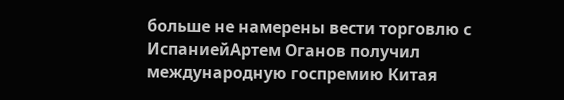больше не намерены вести торговлю с ИспаниейАртем Оганов получил международную госпремию Китая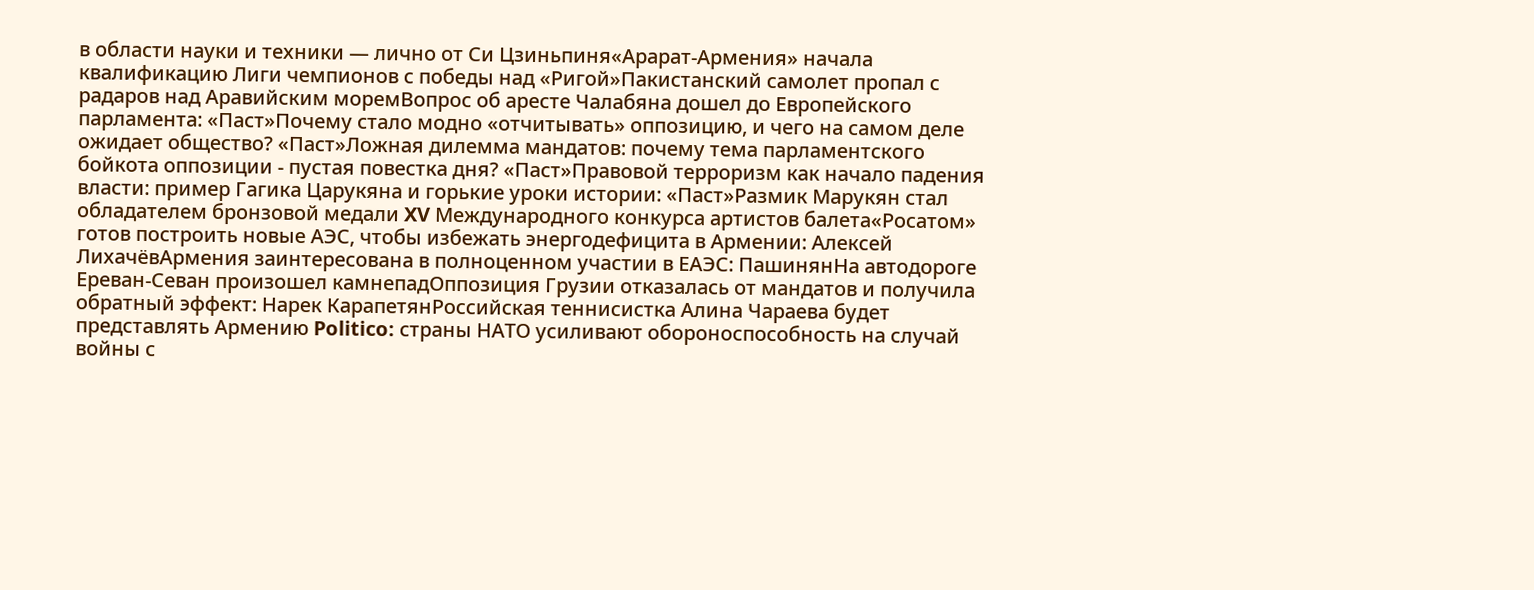в области науки и техники — лично от Си Цзиньпиня«Арарат‑Армения» начала квалификацию Лиги чемпионов с победы над «Ригой»Пакистанский самолет пропал с радаров над Аравийским моремВопрос об аресте Чалабяна дошел до Европейского парламента: «Паст»Почему стало модно «отчитывать» оппозицию, и чего на самом деле ожидает общество? «Паст»Ложная дилемма мандатов: почему тема парламентского бойкота оппозиции - пустая повестка дня? «Паст»Правовой терроризм как начало падения власти: пример Гагика Царукяна и горькие уроки истории: «Паст»Размик Марукян стал обладателем бронзовой медали XV Международного конкурса артистов балета«Росатом» готов построить новые АЭС, чтобы избежать энергодефицита в Армении: Алексей ЛихачёвАрмения заинтересована в полноценном участии в ЕАЭС: ПашинянНа автодороге Ереван-Севан произошел камнепадОппозиция Грузии отказалась от мандатов и получила обратный эффект: Нарек КарапетянРоссийская теннисистка Алина Чараева будет представлять Армению Politico: страны НАТО усиливают обороноспособность на случай войны с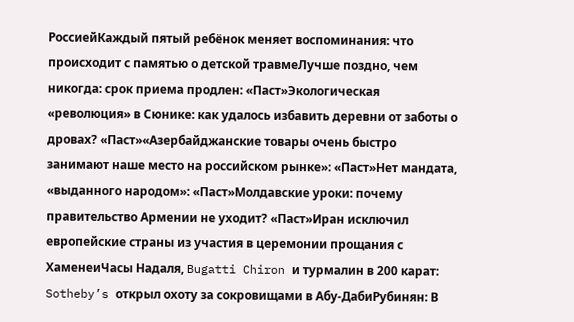РоссиейКаждый пятый ребёнок меняет воспоминания: что происходит с памятью о детской травмеЛучше поздно, чем никогда: срок приема продлен: «Паст»Экологическая «революция» в Сюнике: как удалось избавить деревни от заботы о дровах? «Паст»«Азербайджанские товары очень быстро занимают наше место на российском рынке»: «Паст»Нет мандата, «выданного народом»: «Паст»Молдавские уроки: почему правительство Армении не уходит? «Паст»Иран исключил европейские страны из участия в церемонии прощания с ХаменеиЧасы Надаля, Bugatti Chiron и турмалин в 200 карат: Sotheby’s открыл охоту за сокровищами в Абу-ДабиРубинян: В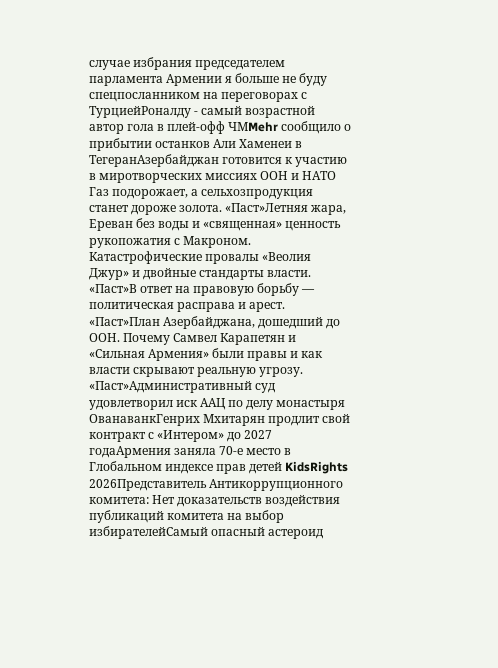случае избрания председателем парламента Армении я больше не буду спецпосланником на переговорах с ТурциейРоналду - самый возрастной автор гола в плей-офф ЧМMehr сообщило о прибытии останков Али Хаменеи в ТегеранАзербайджан готовится к участию в миротворческих миссиях ООН и НАТО Газ подорожает, а сельхозпродукция станет дороже золота. «Паст»Летняя жара, Ереван без воды и «священная» ценность рукопожатия с Макроном. Катастрофические провалы «Веолия Джур» и двойные стандарты власти. «Паст»В ответ на правовую борьбу — политическая расправа и арест. «Паст»План Азербайджана, дошедший до ООН. Почему Самвел Карапетян и «Сильная Армения» были правы и как власти скрывают реальную угрозу. «Паст»Административный суд удовлетворил иск ААЦ по делу монастыря ОванаванкГенрих Мхитарян продлит свой контракт с «Интером» до 2027 годаАрмения заняла 70-е место в Глобальном индексе прав детей KidsRights 2026Представитель Антикоррупционного комитета: Нет доказательств воздействия публикаций комитета на выбор избирателейСамый опасный астероид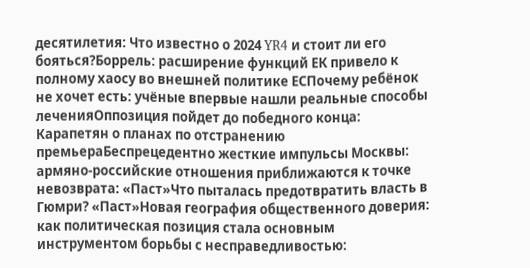десятилетия: Что известно о 2024 YR4 и стоит ли его бояться?Боррель: расширение функций ЕК привело к полному хаосу во внешней политике ЕСПочему ребёнок не хочет есть: учёные впервые нашли реальные способы леченияОппозиция пойдет до победного конца: Карапетян о планах по отстранению премьераБеспрецедентно жесткие импульсы Москвы: армяно-российские отношения приближаются к точке невозврата: «Паст»Что пыталась предотвратить власть в Гюмри? «Паст»Новая география общественного доверия: как политическая позиция стала основным инструментом борьбы с несправедливостью: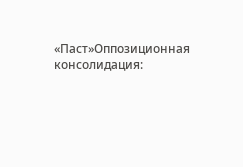«Паст»Оппозиционная консолидация: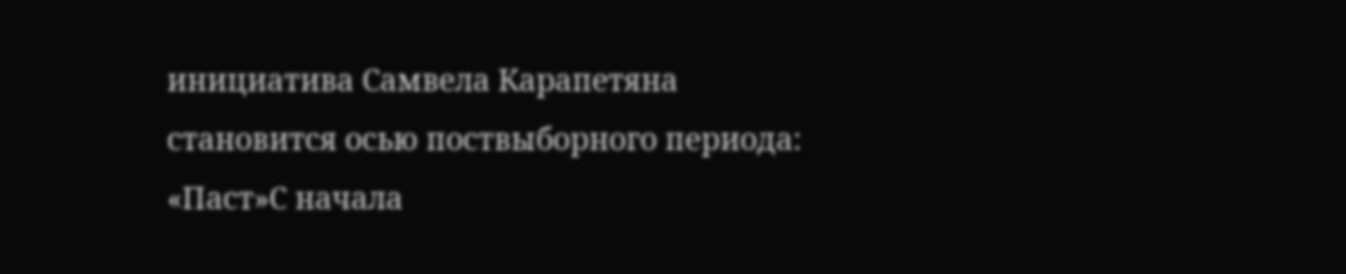инициатива Самвела Карапетяна становится осью поствыборного периода: «Паст»С начала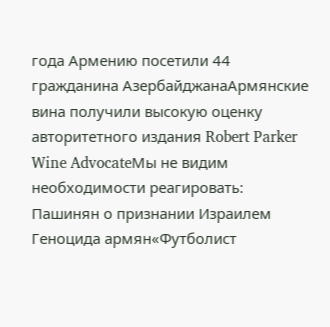года Армению посетили 44 гражданина АзербайджанаАрмянские вина получили высокую оценку авторитетного издания Robert Parker Wine AdvocateМы не видим необходимости реагировать: Пашинян о признании Израилем Геноцида армян«Футболист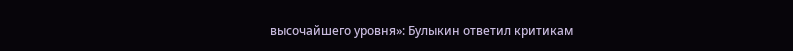высочайшего уровня»: Булыкин ответил критикам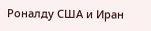Роналду США и Иран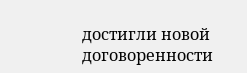достигли новой договоренности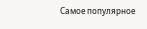Самое популярное